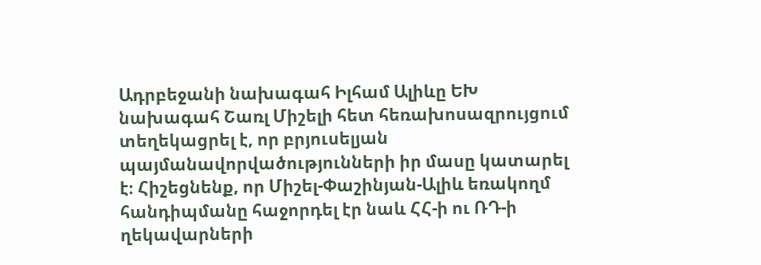Ադրբեջանի նախագահ Իլհամ Ալիևը ԵԽ նախագահ Շառլ Միշելի հետ հեռախոսազրույցում տեղեկացրել է, որ բրյուսելյան պայմանավորվածությունների իր մասը կատարել է։ Հիշեցնենք, որ Միշել-Փաշինյան-Ալիև եռակողմ հանդիպմանը հաջորդել էր նաև ՀՀ-ի ու ՌԴ-ի ղեկավարների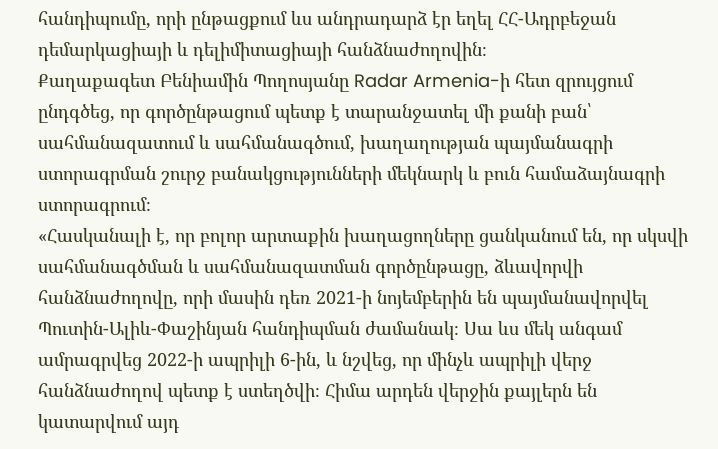հանդիպումը, որի ընթացքում ևս անդրադարձ էր եղել ՀՀ-Ադրբեջան դեմարկացիայի և դելիմիտացիայի հանձնաժողովին։
Քաղաքագետ Բենիամին Պողոսյանը Radar Armenia-ի հետ զրույցում ընդգծեց, որ գործընթացում պետք է տարանջատել մի քանի բան՝ սահմանազատում և սահմանագծում, խաղաղության պայմանագրի ստորագրման շուրջ բանակցությունների մեկնարկ և բուն համաձայնագրի ստորագրում։
«Հասկանալի է, որ բոլոր արտաքին խաղացողները ցանկանում են, որ սկսվի սահմանագծման և սահմանազատման գործընթացը, ձևավորվի հանձնաժողովը, որի մասին դեռ 2021-ի նոյեմբերին են պայմանավորվել Պուտին-Ալիև-Փաշինյան հանդիպման ժամանակ։ Սա ևս մեկ անգամ ամրագրվեց 2022-ի ապրիլի 6-ին, և նշվեց, որ մինչև ապրիլի վերջ հանձնաժողով պետք է ստեղծվի։ Հիմա արդեն վերջին քայլերն են կատարվում այդ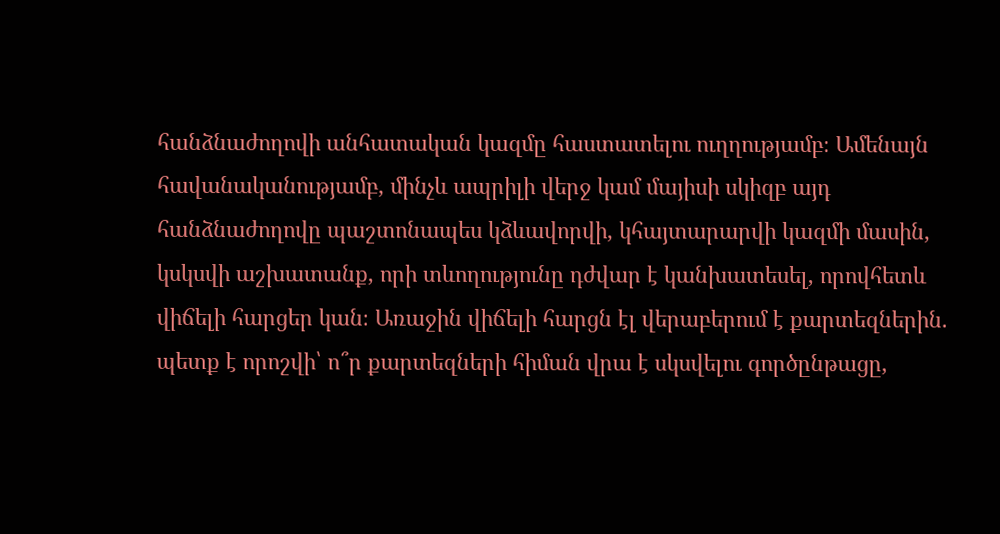հանձնաժողովի անհատական կազմը հաստատելու ուղղությամբ։ Ամենայն հավանականությամբ, մինչև ապրիլի վերջ կամ մայիսի սկիզբ այդ հանձնաժողովը պաշտոնապես կձևավորվի, կհայտարարվի կազմի մասին, կսկսվի աշխատանք, որի տևողությունը դժվար է կանխատեսել, որովհետև վիճելի հարցեր կան։ Առաջին վիճելի հարցն էլ վերաբերում է քարտեզներին. պետք է որոշվի՝ ո՞ր քարտեզների հիման վրա է սկսվելու գործընթացը,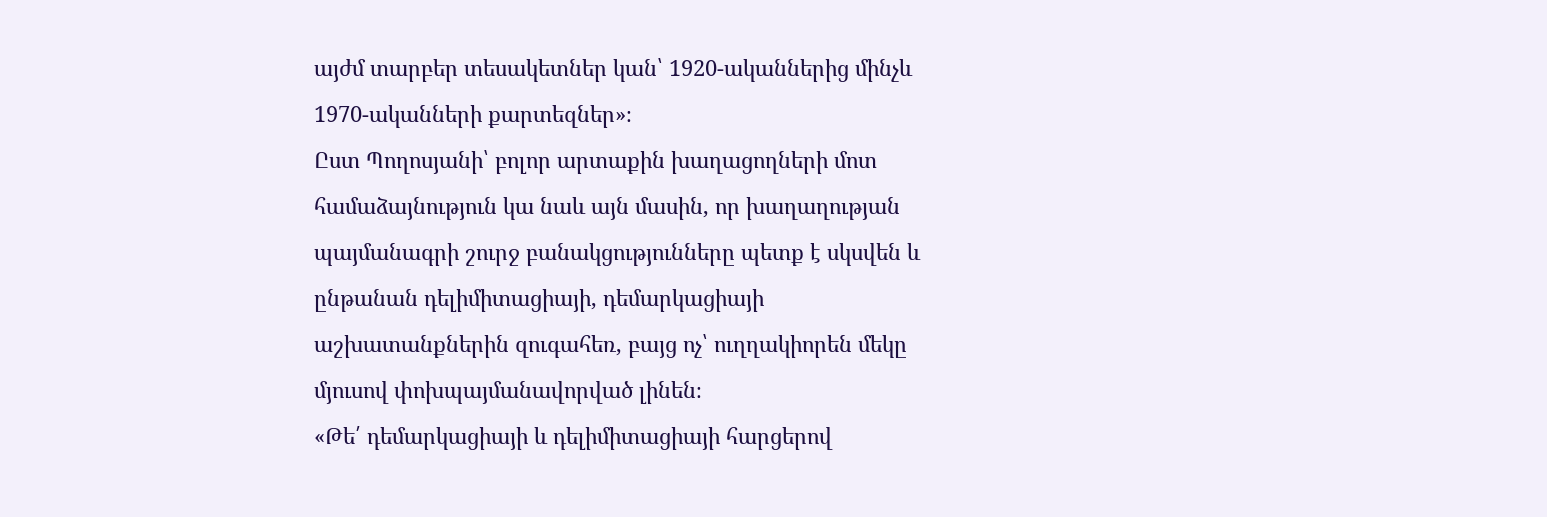այժմ տարբեր տեսակետներ կան՝ 1920-ականներից մինչև 1970-ականների քարտեզներ»։
Ըստ Պողոսյանի՝ բոլոր արտաքին խաղացողների մոտ համաձայնություն կա նաև այն մասին, որ խաղաղության պայմանագրի շուրջ բանակցությունները պետք է սկսվեն և ընթանան դելիմիտացիայի, դեմարկացիայի աշխատանքներին զուգահեռ, բայց ոչ՝ ուղղակիորեն մեկը մյուսով փոխպայմանավորված լինեն։
«Թե՛ դեմարկացիայի և դելիմիտացիայի հարցերով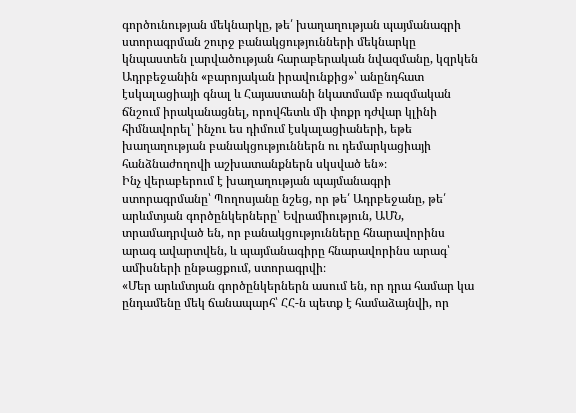գործունության մեկնարկը, թե՛ խաղաղության պայմանագրի ստորագրման շուրջ բանակցությունների մեկնարկը կնպաստեն լարվածության հարաբերական նվազմանը, կզրկեն Ադրբեջանին «բարոյական իրավունքից»՝ անընդհատ էսկալացիայի գնալ և Հայաստանի նկատմամբ ռազմական ճնշում իրականացնել, որովհետև մի փոքր դժվար կլինի հիմնավորել՝ ինչու ես դիմում էսկալացիաների, եթե խաղաղության բանակցություններն ու դեմարկացիայի հանձնաժողովի աշխատանքներն սկսված են»։
Ինչ վերաբերում է խաղաղության պայմանագրի ստորագրմանը՝ Պողոսյանը նշեց, որ թե՛ Ադրբեջանը, թե՛ արևմտյան գործընկերները՝ Եվրամիություն, ԱՄՆ, տրամադրված են, որ բանակցությունները հնարավորինս արագ ավարտվեն, և պայմանագիրը հնարավորինս արագ՝ ամիսների ընթացքում, ստորագրվի։
«Մեր արևմտյան գործընկերներն ասում են, որ դրա համար կա ընդամենը մեկ ճանապարհ՝ ՀՀ-ն պետք է համաձայնվի, որ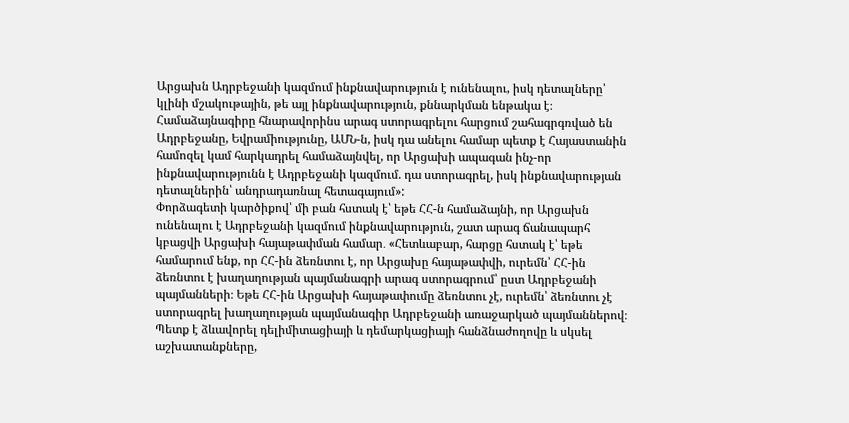Արցախն Ադրբեջանի կազմում ինքնավարություն է ունենալու, իսկ դետալները՝ կլինի մշակութային, թե այլ ինքնավարություն, քննարկման ենթակա է։ Համաձայնագիրը հնարավորինս արագ ստորագրելու հարցում շահագրգռված են Ադրբեջանը, Եվրամիությունը, ԱՄՆ-ն, իսկ դա անելու համար պետք է Հայաստանին համոզել կամ հարկադրել համաձայնվել, որ Արցախի ապագան ինչ-որ ինքնավարությունն է Ադրբեջանի կազմում. դա ստորագրել, իսկ ինքնավարության դետալներին՝ անդրադառնալ հետագայում»:
Փորձագետի կարծիքով՝ մի բան հստակ է՝ եթե ՀՀ-ն համաձայնի, որ Արցախն ունենալու է Ադրբեջանի կազմում ինքնավարություն, շատ արագ ճանապարհ կբացվի Արցախի հայաթափման համար․ «Հետևաբար, հարցը հստակ է՝ եթե համարում ենք, որ ՀՀ-ին ձեռնտու է, որ Արցախը հայաթափվի, ուրեմն՝ ՀՀ-ին ձեռնտու է խաղաղության պայմանագրի արագ ստորագրում՝ ըստ Ադրբեջանի պայմանների։ Եթե ՀՀ-ին Արցախի հայաթափումը ձեռնտու չէ, ուրեմն՝ ձեռնտու չէ ստորագրել խաղաղության պայմանագիր Ադրբեջանի առաջարկած պայմաններով։ Պետք է ձևավորել դելիմիտացիայի և դեմարկացիայի հանձնաժողովը և սկսել աշխատանքները,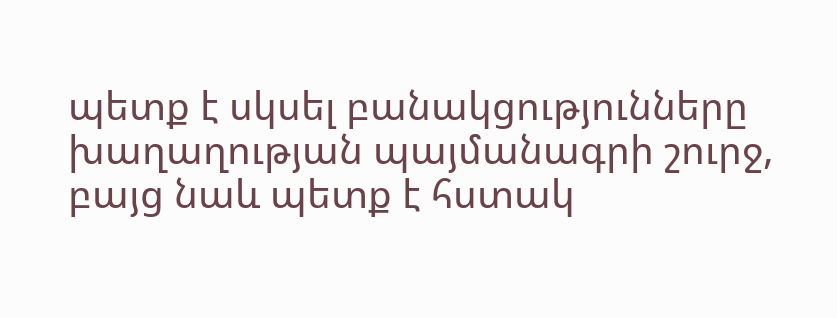պետք է սկսել բանակցությունները խաղաղության պայմանագրի շուրջ, բայց նաև պետք է հստակ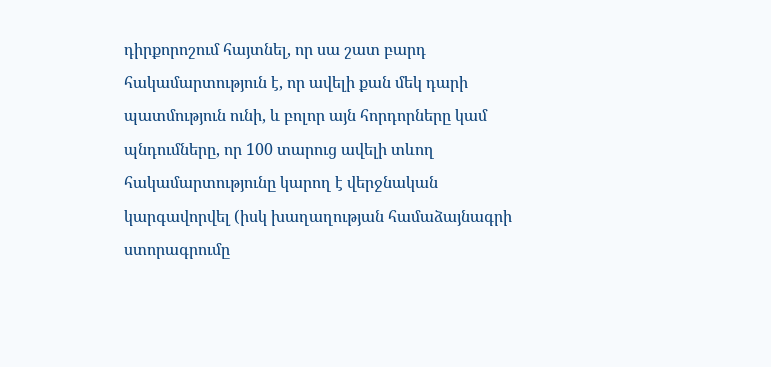դիրքորոշում հայտնել, որ սա շատ բարդ հակամարտություն է, որ ավելի քան մեկ դարի պատմություն ունի, և բոլոր այն հորդորները կամ պնդումները, որ 100 տարուց ավելի տևող հակամարտությունը կարող է վերջնական կարգավորվել (իսկ խաղաղության համաձայնագրի ստորագրումը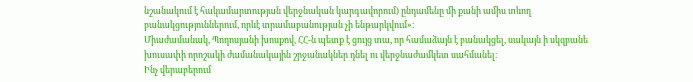նշանակում է հակամարտության վերջնական կարգավորում) ընդամենը մի քանի ամիս տևող բանակցություններում, որևէ տրամաբանության չի ենթարկվում»։
Միաժամանակ, Պողոսյանի խոսքով, ՀՀ-ն պետք է ցույց տա, որ համաձայն է բանակցել, սակայն ի սկզբանե խուսափի որոշակի ժամանակային շրջանակներ դնել ու վերջնաժամկետ սահմանել։
Ինչ վերաբերում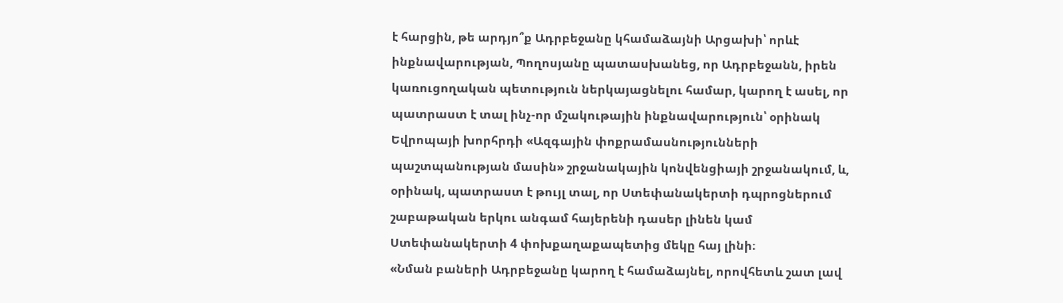է հարցին, թե արդյո՞ք Ադրբեջանը կհամաձայնի Արցախի՝ որևէ ինքնավարության, Պողոսյանը պատասխանեց, որ Ադրբեջանն, իրեն կառուցողական պետություն ներկայացնելու համար, կարող է ասել, որ պատրաստ է տալ ինչ-որ մշակութային ինքնավարություն՝ օրինակ Եվրոպայի խորհրդի «Ազգային փոքրամասնությունների պաշտպանության մասին» շրջանակային կոնվենցիայի շրջանակում, և, օրինակ, պատրաստ է թույլ տալ, որ Ստեփանակերտի դպրոցներում շաբաթական երկու անգամ հայերենի դասեր լինեն կամ Ստեփանակերտի 4 փոխքաղաքապետից մեկը հայ լինի։
«Նման բաների Ադրբեջանը կարող է համաձայնել, որովհետև շատ լավ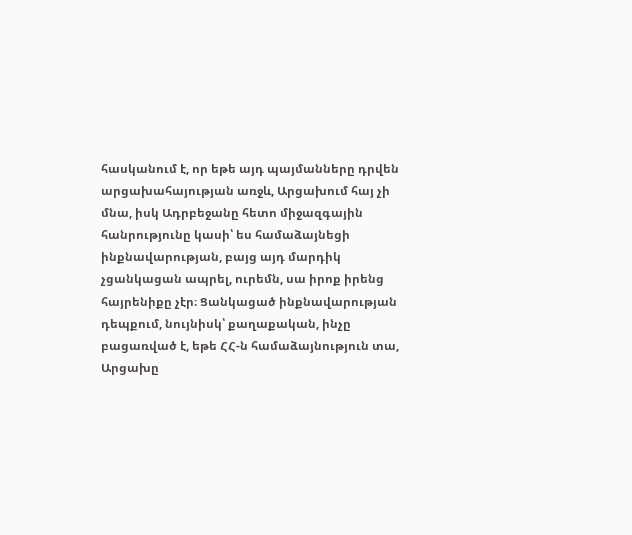հասկանում է, որ եթե այդ պայմանները դրվեն արցախահայության առջև, Արցախում հայ չի մնա, իսկ Ադրբեջանը հետո միջազգային հանրությունը կասի՝ ես համաձայնեցի ինքնավարության, բայց այդ մարդիկ չցանկացան ապրել, ուրեմն, սա իրոք իրենց հայրենիքը չէր։ Ցանկացած ինքնավարության դեպքում, նույնիսկ՝ քաղաքական, ինչը բացառված է, եթե ՀՀ-ն համաձայնություն տա, Արցախը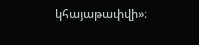կհայաթափվի»։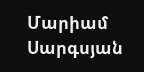Մարիամ Սարգսյան